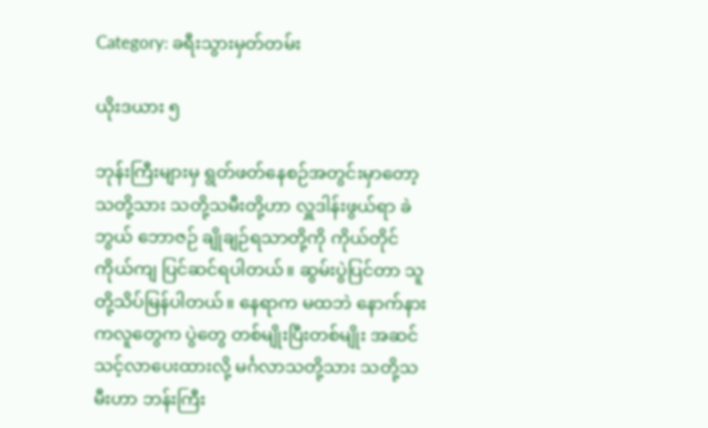Category: ခရီးသွားမှတ်တမ်း

ယိုးဒယား ၅

ဘုန်းကြီးများမှ ရွတ်ဖတ်နေစဉ်အတွင်းမှာတော့ သတို့သား သတို့သမီးတို့ဟာ လှူဒါန်းဖွယ်ရာ ခဲဘွယ် ဘောဇဉ် ချိုချဉ်ရသာတို့ကို ကိုယ်တိုင် ကိုယ်ကျ ပြင်ဆင်ရပါတယ်။ ဆွမ်းပွဲပြင်တာ သူတို့သိပ်မြန်ပါတယ်။ နေရာက မထဘဲ နောက်နားကလူတွေက ပွဲတွေ တစ်မျိုးပြီးတစ်မျိုး အဆင်သင့်လာပေးထားလို့ မင်္ဂလာသတို့သား သတို့သမီးဟာ ဘန်းကြီး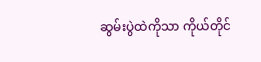ဆွမ်းပွဲထဲကိုသာ ကိုယ်တိုင်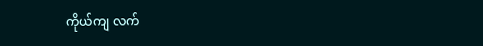ကိုယ်ကျ လက်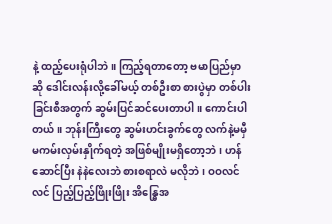နဲ့ ထည့်ပေးရုံပါဘဲ။ ကြည့်ရတာတော့ ဗမာပြည်မှာဆို ဒေါင်းလန်းလို့ခေါ်မယ့် တစ်ဦးစာ စားပွဲမှာ တစ်ပါးခြင်းစီအတွက် ဆွမ်းပြင်ဆင်ပေးတာပါ။ ကောင်းပါတယ်။ ဘုန်းကြီးတွေ ဆွမ်းဟင်းခွက်တွေ လက်နဲ့မမှီမကမ်းလှမ်းနှိုက်ရတဲ့ အဖြစ်မျိုးမရှိတော့ဘဲ၊ ဟန်ဆောင်ပြီး နဲနဲလေးဘဲ စားစရာလဲ မလိုဘဲ၊ ဝဝလင်လင် ပြည့်ပြည့်ဖြိုးဖြိုး အိန္ဓြေအ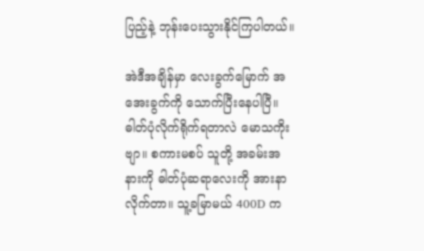ပြည့်နဲ့ ဘုန်းပေးသွားနိုင်ကြပါတယ်။

အဲဒီအချိန်မှာ လေးခွက်မြောက် အအေးခွက်ကို သောက်ပြီးနေပါပြီ။ ဓါတ်ပုံလိုက်ရိုက်ရတာလဲ မောသကိုးဗျာ။ စကားမစပ် သူတို့ အခမ်းအနားကို ဓါတ်ပုံဆရာလေးကို အားနာလိုက်တာ။ သူ့ခမြာမယ် 400D က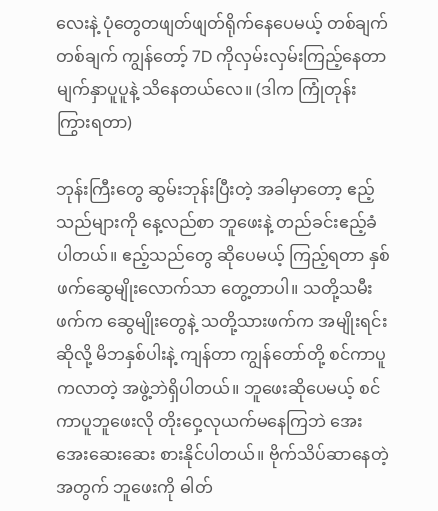လေးနဲ့ ပုံတွေတဖျတ်ဖျတ်ရိုက်နေပေမယ့် တစ်ချက်တစ်ချက် ကျွန်တော့် 7D ကိုလှမ်းလှမ်းကြည့်နေတာ မျက်နှာပူပူနဲ့ သိနေတယ်လေ။ (ဒါက ကြုံတုန်းကြွားရတာ)

ဘုန်းကြီးတွေ ဆွမ်းဘုန်းပြီးတဲ့ အခါမှာတော့ ဧည့်သည်များကို နေ့လည်စာ ဘူဖေးနဲ့ တည်ခင်းဧည့်ခံပါတယ်။ ဧည့်သည်တွေ ဆိုပေမယ့် ကြည့်ရတာ နှစ်ဖက်ဆွေမျိုးလောက်သာ တွေ့တာပါ။ သတို့သမီးဖက်က ဆွေမျိုးတွေနဲ့ သတို့သားဖက်က အမျိုးရင်းဆိုလို့ မိဘနှစ်ပါးနဲ့ ကျန်တာ ကျွန်တော်တို့ စင်ကာပူကလာတဲ့ အဖွဲ့ဘဲရှိပါတယ်။ ဘူဖေးဆိုပေမယ့် စင်ကာပူဘူဖေးလို တိုးဝှေ့လုယက်မနေကြဘဲ အေးအေးဆေးဆေး စားနိုင်ပါတယ်။ ဗိုက်သိပ်ဆာနေတဲ့ အတွက် ဘူဖေးကို ဓါတ်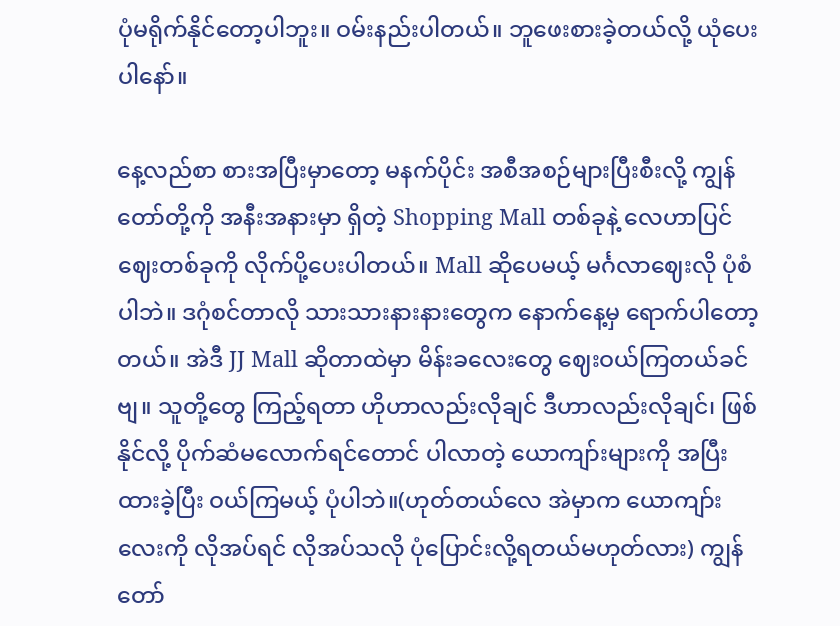ပုံမရိုက်နိုင်တော့ပါဘူး။ ဝမ်းနည်းပါတယ်။ ဘူဖေးစားခဲ့တယ်လို့ ယုံပေးပါနော်။

နေ့လည်စာ စားအပြီးမှာတော့ မနက်ပိုင်း အစီအစဉ်များပြီးစီးလို့ ကျွန်တော်တို့ကို အနီးအနားမှာ ရှိတဲ့ Shopping Mall တစ်ခုနဲ့ လေဟာပြင်ဈေးတစ်ခုကို လိုက်ပို့ပေးပါတယ်။ Mall ဆိုပေမယ့် မင်္ဂလာဈေးလို ပုံစံပါဘဲ။ ဒဂုံစင်တာလို သားသားနားနားတွေက နောက်နေ့မှ ရောက်ပါတော့တယ်။ အဲဒီ JJ Mall ဆိုတာထဲမှာ မိန်းခလေးတွေ ဈေးဝယ်ကြတယ်ခင်ဗျ။ သူတို့တွေ ကြည့်ရတာ ဟိုဟာလည်းလိုချင် ဒီဟာလည်းလိုချင်၊ ဖြစ်နိုင်လို့ ပိုက်ဆံမလောက်ရင်တောင် ပါလာတဲ့ ယောကျာ်းများကို အပြီးထားခဲ့ပြီး ဝယ်ကြမယ့် ပုံပါဘဲ။(ဟုတ်တယ်လေ အဲမှာက ယောကျာ်းလေးကို လိုအပ်ရင် လိုအပ်သလို ပုံပြောင်းလို့ရတယ်မဟုတ်လား) ကျွန်တော်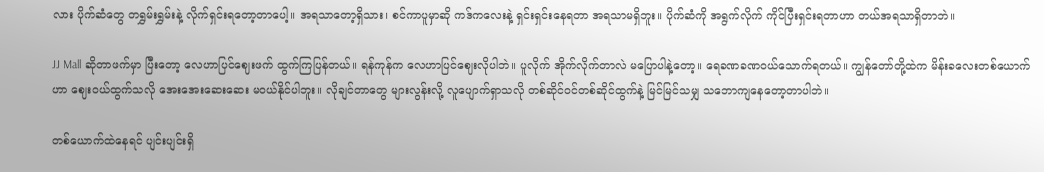လား ပိုက်ဆံတွေ တရွှမ်းရွှမ်းနဲ့ လိုက်ရှင်းရတော့တာပေါ့။ အရသာတော့ရှိသား၊ စင်ကာပူမှာဆို ကဒ်ကလေးနဲ့ ရှင်းရှင်းနေရတာ အရသာမရှိဘူး။ ပိုက်ဆံကို အရွက်လိုက် ကိုင်ပြီးရှင်းရတာဟာ တယ်အရသာရှိတာဘဲ။

JJ Mall ဆိုတာဖက်မှာ ပြီးတော့ လေဟာပြင်ဈေးဖက် ထွက်ကြပြန်တယ်။ ရန်ကုန်က လေဟာပြင်ဈေးလိုပါဘဲ။ ပူလိုက် အိုက်လိုက်တာလဲ မပြောပါနဲ့တော့။ ရေခဏခဏဝယ်သောက်ရတယ်။ ကျွန်တော်တို့ထဲက မိန်းခလေးတစ်ယောက်ဟာ ဈေးဝယ်ထွက်သလို အေးအေးဆေးဆေး မဝယ်နိုင်ပါဘူး။ လိုချင်တာတွေ များလွန်းလို့ လူပျောက်ရှာသလို တစ်ဆိုင်ဝင်တစ်ဆိုင်ထွက်နဲ့ မြင်မြင်သမျှ သဘောကျနေတော့တာပါဘဲ။

တစ်ယောက်ထဲနေရင် ပျင်းပျင်းရှိ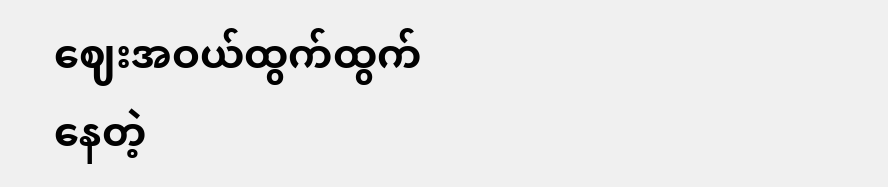ဈေးအဝယ်ထွက်ထွက်နေတဲ့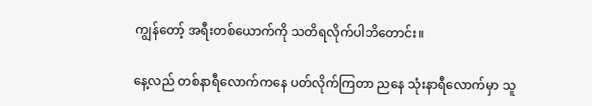ကျွန်တော့် အရီးတစ်ယောက်ကို သတိရလိုက်ပါဘိတောင်း။

နေ့လည် တစ်နာရီလောက်ကနေ ပတ်လိုက်ကြတာ ညနေ သုံးနာရီလောက်မှာ သူ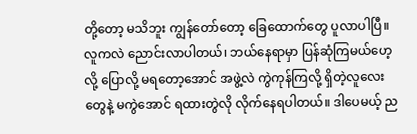တို့တော့ မသိဘူး ကျွန်တော်တော့ ခြေထောက်တွေ ပူလာပါပြီ။ လူကလဲ ညောင်းလာပါတယ်၊ ဘယ်နေရာမှာ ပြန်ဆုံကြမယ်ဟေ့လို့ ပြောလို့ မရတော့အောင် အဖွဲ့လဲ ကွဲကုန်ကြလို့ ရှိတဲ့လူလေးတွေနဲ့ မကွဲအောင် ရထားတွဲလို လိုက်နေရပါတယ်။ ဒါပေမယ့် ည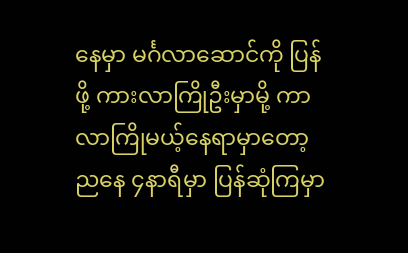နေမှာ မင်္ဂလာဆောင်ကို ပြန်ဖို့ ကားလာကြိုဦးမှာမို့ ကာလာကြိုမယ့်နေရာမှာတော့ ညနေ ၄နာရီမှာ ပြန်ဆုံကြမှာ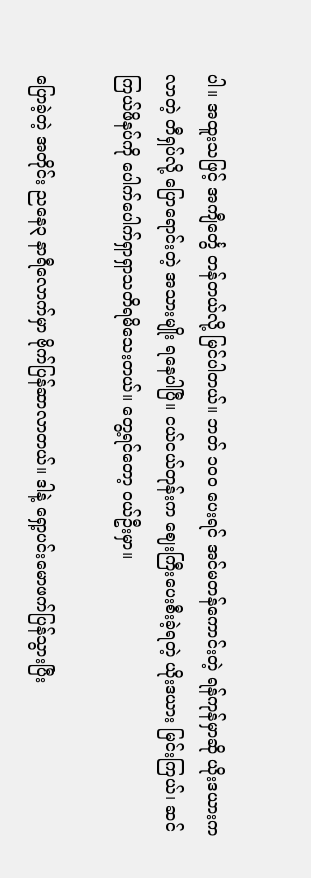ပါ။ အထူးသဖြင့် အကျီင်္တွေ တန်တယ်လို့ မြင်ပါတယ်။ ဘတ် ၁၀၀ ပေးရင် အင်မတန်ကောင်းတဲ့ ရန်ကုန်မှာဆို ယိုးဒယားကလာတဲ့ တီရှပ်လို့ ပြောရောင်းတဲ့ အသားမျိုး ရနေပါပြီ။ ငယ်ငယ်တုန်းက ဈေးကြီးပေးစီးခဲ့ရတဲ့ ယိုးဒယား မြင်းကြယ်၊ ဆင်ကြယ်ဖိနပ်ကို ပေါက်ပေါက်ရှာရှာသတိရမိသေးတယ်။ တွေ့ရင်တော့ ဝယ်ဦးမှာ။

ပြောခဲ့တဲ့ အတိုင်း ညနေ၃ နာရီလောက်မှာ ဗိုက်ပြန်ဆာလာတယ်။ ဒါနဲ့ ရှော့ပင်းမောဖက်ပြန်သွားပြီး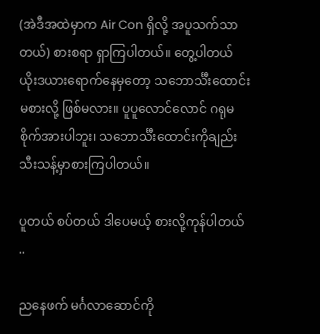(အဲဒီအထဲမှာက Air Con ရှိလို့ အပူသက်သာတယ်) စားစရာ ရှာကြပါတယ်။ တွေ့ပါတယ် ယိုးဒယားရောက်နေမှတော့ သဘောင်္သီးထောင်း မစားလို့ ဖြစ်မလား။ ပူပူလောင်လောင် ဂရုမစိုက်အားပါဘူး၊ သဘောင်္သီးထောင်းကိုချည်း သီးသန့်မှာစားကြပါတယ်။

ပူတယ် စပ်တယ် ဒါပေမယ့် စားလို့ကုန်ပါတယ် ..

ညနေဖက် မင်္ဂလာဆောင်ကို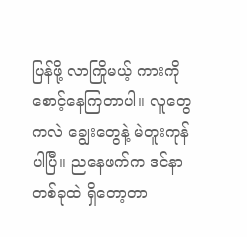ပြန်ဖို့ လာကြိုမယ့် ကားကို စောင့်နေကြတာပါ။ လူတွေကလဲ ချွေးတွေနဲ့ မဲတူးကုန်ပါပြီ။ ညနေဖက်က ဒင်နာတစ်ခုထဲ ရှိတော့တာ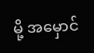မို့ အမှောင်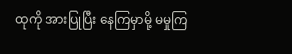ထုကို အားပြုပြီး နေကြမှာမို့ မမှုကြ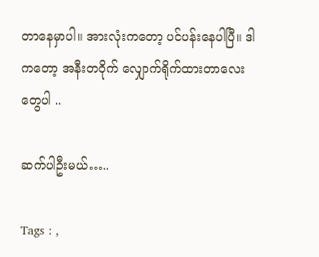တာနေမှာပါ။ အားလုံးကတော့ ပင်ပန်းနေပါပြီ။ ဒါကတော့ အနီးတဝိုက် လျှောက်ရိုက်ထားတာလေးတွေပါ ..

ဆက်ပါဦးမယ်…..

Tags : ,